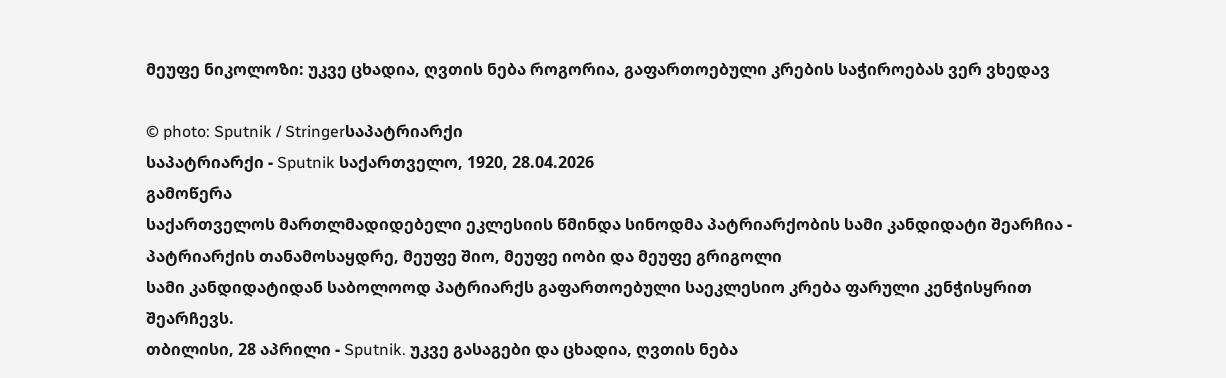მეუფე ნიკოლოზი: უკვე ცხადია, ღვთის ნება როგორია, გაფართოებული კრების საჭიროებას ვერ ვხედავ

© photo: Sputnik / Stringerსაპატრიარქი
საპატრიარქი - Sputnik საქართველო, 1920, 28.04.2026
გამოწერა
საქართველოს მართლმადიდებელი ეკლესიის წმინდა სინოდმა პატრიარქობის სამი კანდიდატი შეარჩია - პატრიარქის თანამოსაყდრე, მეუფე შიო, მეუფე იობი და მეუფე გრიგოლი
სამი კანდიდატიდან საბოლოოდ პატრიარქს გაფართოებული საეკლესიო კრება ფარული კენჭისყრით შეარჩევს.
თბილისი, 28 აპრილი - Sputnik. უკვე გასაგები და ცხადია, ღვთის ნება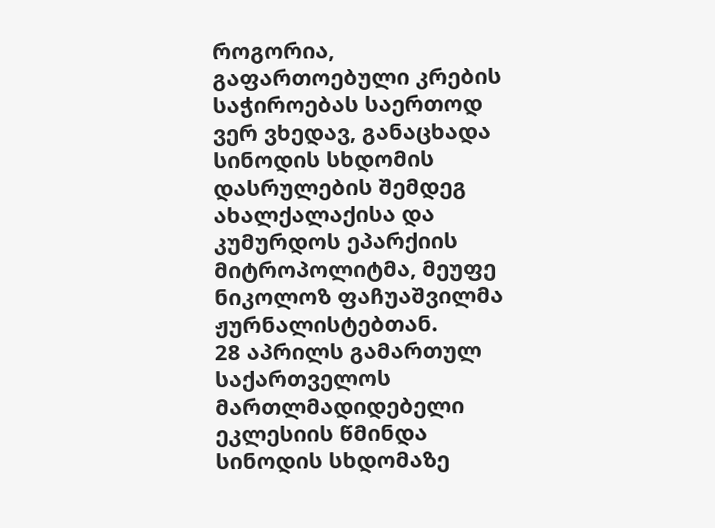როგორია, გაფართოებული კრების საჭიროებას საერთოდ ვერ ვხედავ, განაცხადა სინოდის სხდომის დასრულების შემდეგ ახალქალაქისა და კუმურდოს ეპარქიის მიტროპოლიტმა, მეუფე ნიკოლოზ ფაჩუაშვილმა ჟურნალისტებთან.
28 აპრილს გამართულ საქართველოს მართლმადიდებელი ეკლესიის წმინდა სინოდის სხდომაზე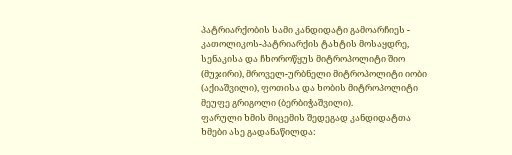პატრიარქობის სამი კანდიდატი გამოარჩიეს - კათოლიკოს-პატრიარქის ტახტის მოსაყდრე, სენაკისა და ჩხოროწყუს მიტროპოლიტი შიო (მუჯირი), მროველ-ურბნელი მიტროპოლიტი იობი (აქიაშვილი), ფოთისა და ხობის მიტროპოლიტი მეუფე გრიგოლი (ბერბიჭაშვილი).
ფარული ხმის მიცემის შედეგად კანდიდატთა ხმები ასე გადანაწილდა: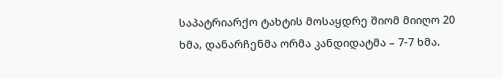საპატრიარქო ტახტის მოსაყდრე შიომ მიიღო 20 ხმა, დანარჩენმა ორმა კანდიდატმა – 7-7 ხმა.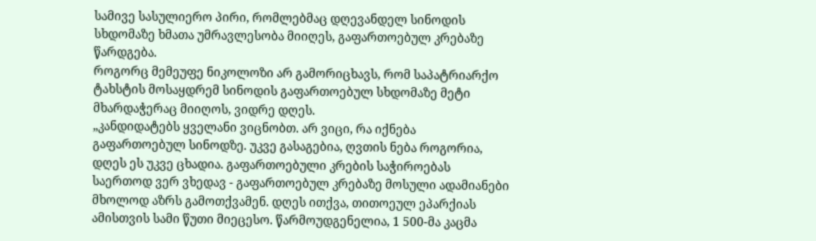სამივე სასულიერო პირი, რომლებმაც დღევანდელ სინოდის სხდომაზე ხმათა უმრავლესობა მიიღეს, გაფართოებულ კრებაზე წარდგება.
როგორც მემეუფე ნიკოლოზი არ გამორიცხავს, რომ საპატრიარქო ტახსტის მოსაყდრემ სინოდის გაფართოებულ სხდომაზე მეტი მხარდაჭერაც მიიღოს, ვიდრე დღეს.
„კანდიდატებს ყველანი ვიცნობთ. არ ვიცი, რა იქნება გაფართოებულ სინოდზე. უკვე გასაგებია, ღვთის ნება როგორია, დღეს ეს უკვე ცხადია. გაფართოებული კრების საჭიროებას საერთოდ ვერ ვხედავ - გაფართოებულ კრებაზე მოსული ადამიანები მხოლოდ აზრს გამოთქვამენ. დღეს ითქვა, თითოეულ ეპარქიას ამისთვის სამი წუთი მიეცესო. წარმოუდგენელია, 1 500-მა კაცმა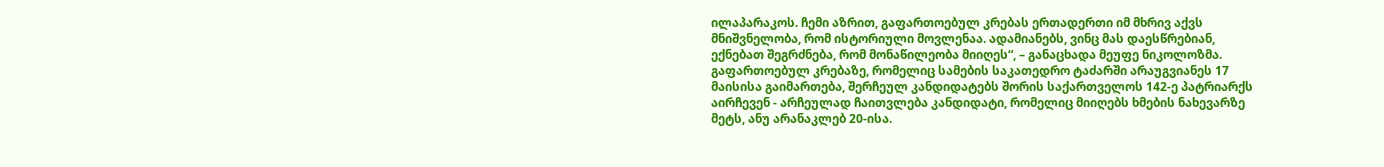ილაპარაკოს. ჩემი აზრით, გაფართოებულ კრებას ერთადერთი იმ მხრივ აქვს მნიშვნელობა, რომ ისტორიული მოვლენაა. ადამიანებს, ვინც მას დაესწრებიან, ექნებათ შეგრძნება, რომ მონაწილეობა მიიღეს“, – განაცხადა მეუფე ნიკოლოზმა.
გაფართოებულ კრებაზე, რომელიც სამების საკათედრო ტაძარში არაუგვიანეს 17 მაისისა გაიმართება, შერჩეულ კანდიდატებს შორის საქართველოს 142-ე პატრიარქს აირჩევენ - არჩეულად ჩაითვლება კანდიდატი, რომელიც მიიღებს ხმების ნახევარზე მეტს, ანუ არანაკლებ 20-ისა.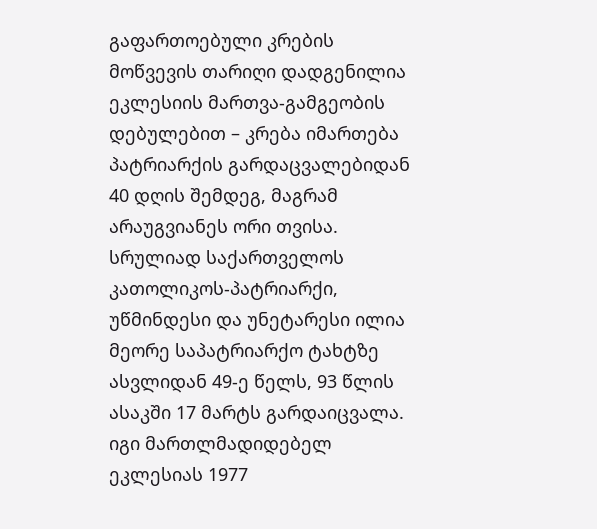გაფართოებული კრების მოწვევის თარიღი დადგენილია ეკლესიის მართვა-გამგეობის დებულებით – კრება იმართება პატრიარქის გარდაცვალებიდან 40 დღის შემდეგ, მაგრამ არაუგვიანეს ორი თვისა.
სრულიად საქართველოს კათოლიკოს-პატრიარქი, უწმინდესი და უნეტარესი ილია მეორე საპატრიარქო ტახტზე ასვლიდან 49-ე წელს, 93 წლის ასაკში 17 მარტს გარდაიცვალა. იგი მართლმადიდებელ ეკლესიას 1977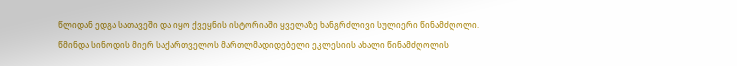წლიდან ედგა სათავეში და იყო ქვეყნის ისტორიაში ყველაზე ხანგრძლივი სულიერი წინამძღოლი.
წმინდა სინოდის მიერ საქართველოს მართლმადიდებელი ეკლესიის ახალი წინამძღოლის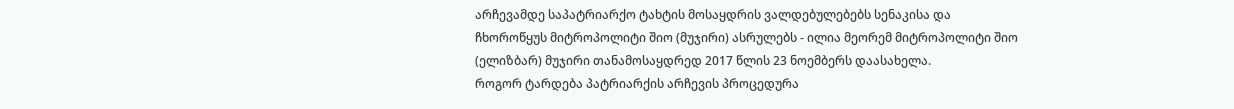არჩევამდე საპატრიარქო ტახტის მოსაყდრის ვალდებულებებს სენაკისა და ჩხოროწყუს მიტროპოლიტი შიო (მუჯირი) ასრულებს - ილია მეორემ მიტროპოლიტი შიო (ელიზბარ) მუჯირი თანამოსაყდრედ 2017 წლის 23 ნოემბერს დაასახელა.
როგორ ტარდება პატრიარქის არჩევის პროცედურა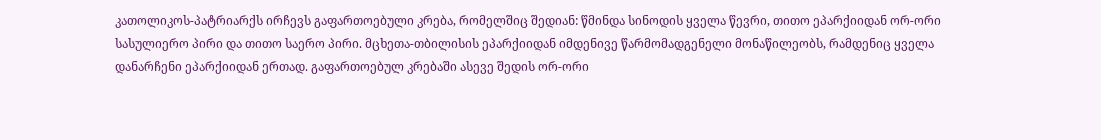კათოლიკოს-პატრიარქს ირჩევს გაფართოებული კრება, რომელშიც შედიან: წმინდა სინოდის ყველა წევრი, თითო ეპარქიიდან ორ-ორი სასულიერო პირი და თითო საერო პირი. მცხეთა-თბილისის ეპარქიიდან იმდენივე წარმომადგენელი მონაწილეობს, რამდენიც ყველა დანარჩენი ეპარქიიდან ერთად. გაფართოებულ კრებაში ასევე შედის ორ-ორი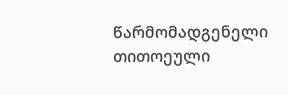წარმომადგენელი თითოეული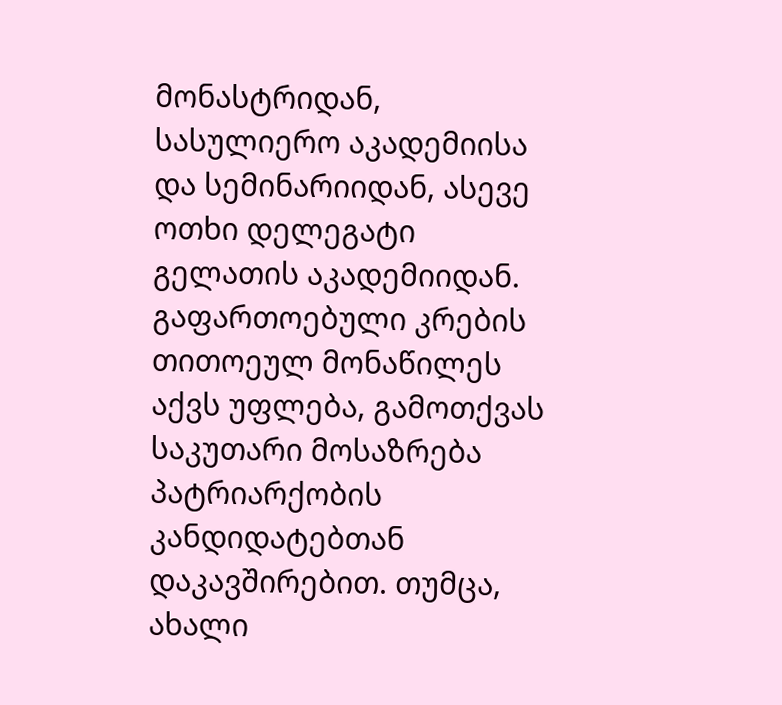მონასტრიდან, სასულიერო აკადემიისა და სემინარიიდან, ასევე ოთხი დელეგატი გელათის აკადემიიდან.
გაფართოებული კრების თითოეულ მონაწილეს აქვს უფლება, გამოთქვას საკუთარი მოსაზრება პატრიარქობის კანდიდატებთან დაკავშირებით. თუმცა, ახალი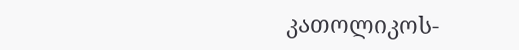კათოლიკოს-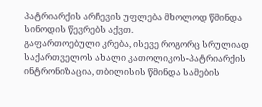პატრიარქის არჩევის უფლება მხოლოდ წმინდა სინოდის წევრებს აქვთ.
გაფართოებული კრება, ისევე როგორც სრულიად საქართველოს ახალი კათოლიკოს-პატრიარქის ინტრონიზაცია, თბილისის წმინდა სამების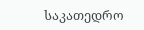საკათედრო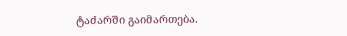ტაძარში გაიმართება.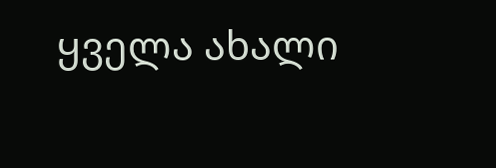ყველა ახალი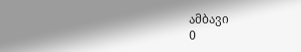ამბავი
0